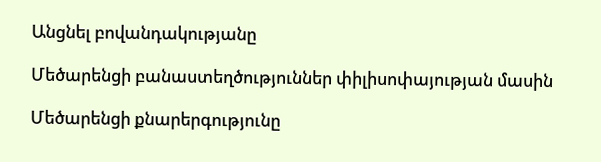Անցնել բովանդակությանը

Մեծարենցի բանաստեղծություններ փիլիսոփայության մասին

Մեծարենցի քնարերգությունը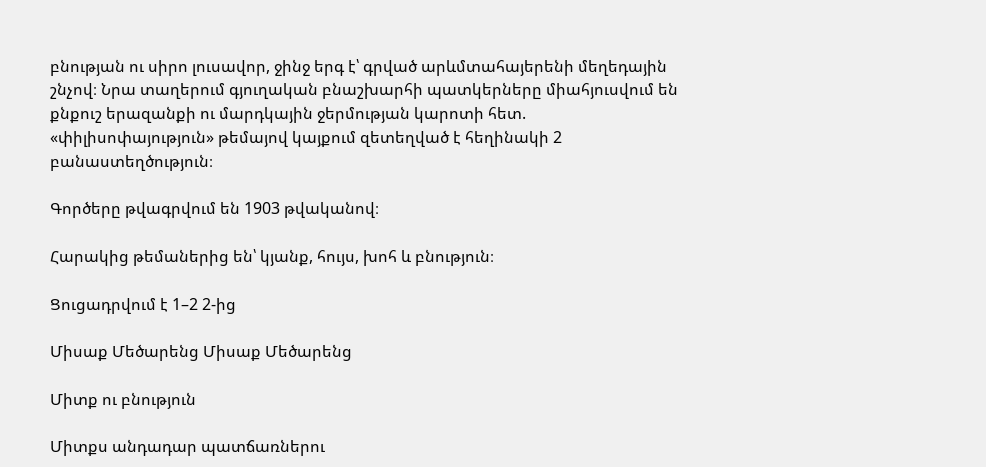բնության ու սիրո լուսավոր, ջինջ երգ է՝ գրված արևմտահայերենի մեղեդային շնչով։ Նրա տաղերում գյուղական բնաշխարհի պատկերները միահյուսվում են քնքուշ երազանքի ու մարդկային ջերմության կարոտի հետ. «փիլիսոփայություն» թեմայով կայքում զետեղված է հեղինակի 2 բանաստեղծություն։

Գործերը թվագրվում են 1903 թվականով։

Հարակից թեմաներից են՝ կյանք, հույս, խոհ և բնություն։

Ցուցադրվում է 1–2 2-ից

Միսաք Մեծարենց Միսաք Մեծարենց

Միտք ու բնություն

Միտքս անդադար պատճառներու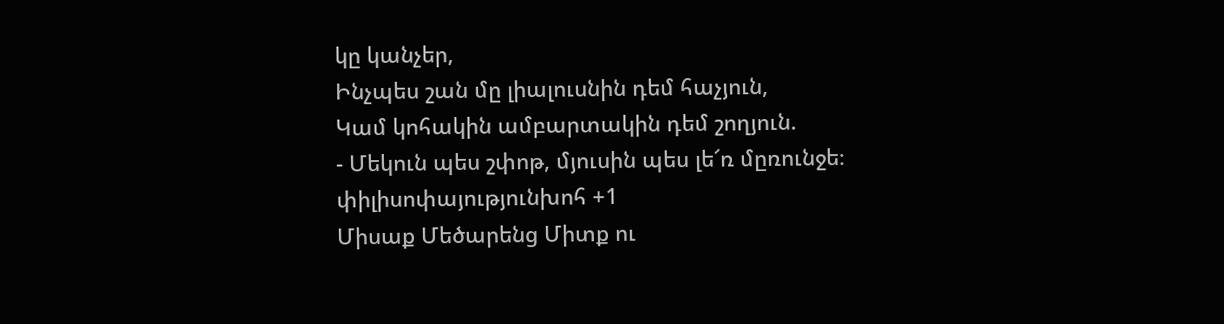կը կանչեր,
Ինչպես շան մը լիալուսնին դեմ հաչյուն,
Կամ կոհակին ամբարտակին դեմ շողյուն.
- Մեկուն պես շփոթ, մյուսին պես լե՜ռ մըռունջե։
փիլիսոփայությունխոհ +1
Միսաք Մեծարենց Միտք ու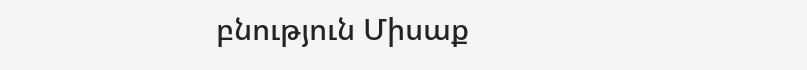բնություն Միսաք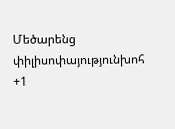Մեծարենց փիլիսոփայությունխոհ +1